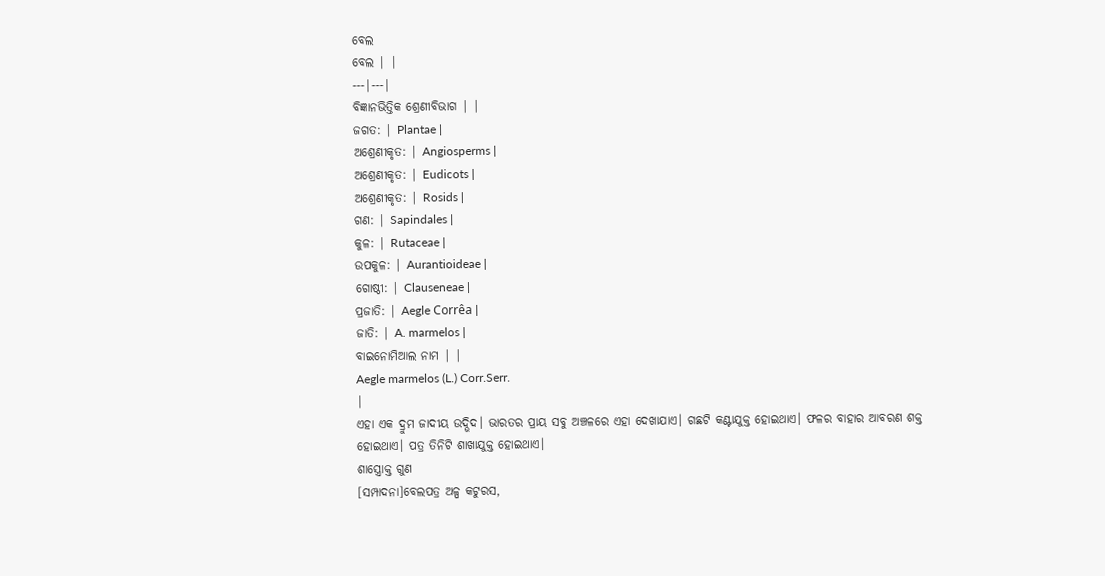ବେଲ
ବେଲ | |
---|---|
ବିଜ୍ଞାନଭିତ୍ତିକ ଶ୍ରେଣୀବିଭାଗ | |
ଜଗତ: | Plantae |
ଅଶ୍ରେଣୀକୃତ: | Angiosperms |
ଅଶ୍ରେଣୀକୃତ: | Eudicots |
ଅଶ୍ରେଣୀକୃତ: | Rosids |
ଗଣ: | Sapindales |
କୁଳ: | Rutaceae |
ଉପକୁଳ: | Aurantioideae |
ଗୋଷ୍ଠୀ: | Clauseneae |
ପ୍ରଜାତି: | Aegle Corrêa |
ଜାତି: | A. marmelos |
ବାଇନୋମିଆଲ ନାମ | |
Aegle marmelos (L.) Corr.Serr.
|
ଏହା ଏକ ଦ୍ରୁମ ଜାଦୀୟ ଉଦ୍ଭିଦ। ଭାରତର ପ୍ରାୟ ସବୁ ଅଞ୍ଚଳରେ ଏହା ଦେଖାଯାଏ। ଗଛଟି କଣ୍ଟାଯୁକ୍ତ ହୋଇଥାଏ। ଫଳର ବାହାର ଆବରଣ ଶକ୍ତ ହୋଇଥାଏ। ପତ୍ର ତିନିଟି ଶାଖାଯୁକ୍ତ ହୋଇଥାଏ।
ଶାସ୍ତ୍ରୋକ୍ତ ଗୁଣ
[ସମ୍ପାଦନା]ବେଲପତ୍ର ଅଳ୍ପ କଟୁରସ,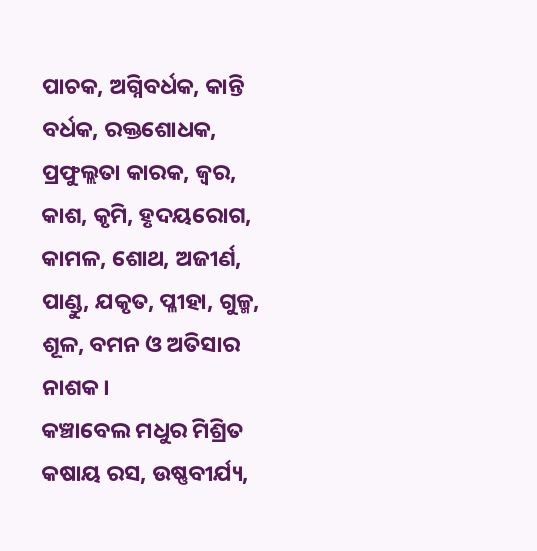ପାଚକ, ଅଗ୍ନିବର୍ଧକ, କାନ୍ତି ବର୍ଧକ, ରକ୍ତଶୋଧକ, ପ୍ରଫୁଲ୍ଲତା କାରକ, ଜ୍ୱର, କାଶ, କୃମି, ହୃଦୟରୋଗ, କାମଳ, ଶୋଥ, ଅଜୀର୍ଣ, ପାଣ୍ଡୁ, ଯକୃତ, ପ୍ଳୀହା, ଗୁଳ୍ମ, ଶୂଳ, ବମନ ଓ ଅତିସାର ନାଶକ।
କଞ୍ଚାବେଲ ମଧୁର ମିଶ୍ରିତ କଷାୟ ରସ, ଉଷ୍ଣବୀର୍ଯ୍ୟ,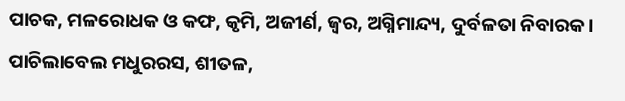ପାଚକ, ମଳରୋଧକ ଓ କଫ, କୃମି, ଅଜୀର୍ଣ, ଜ୍ୱର, ଅଗ୍ନିମାନ୍ଦ୍ୟ, ଦୁର୍ବଳତା ନିବାରକ।
ପାଚିଲାବେଲ ମଧୁରରସ, ଶୀତଳ,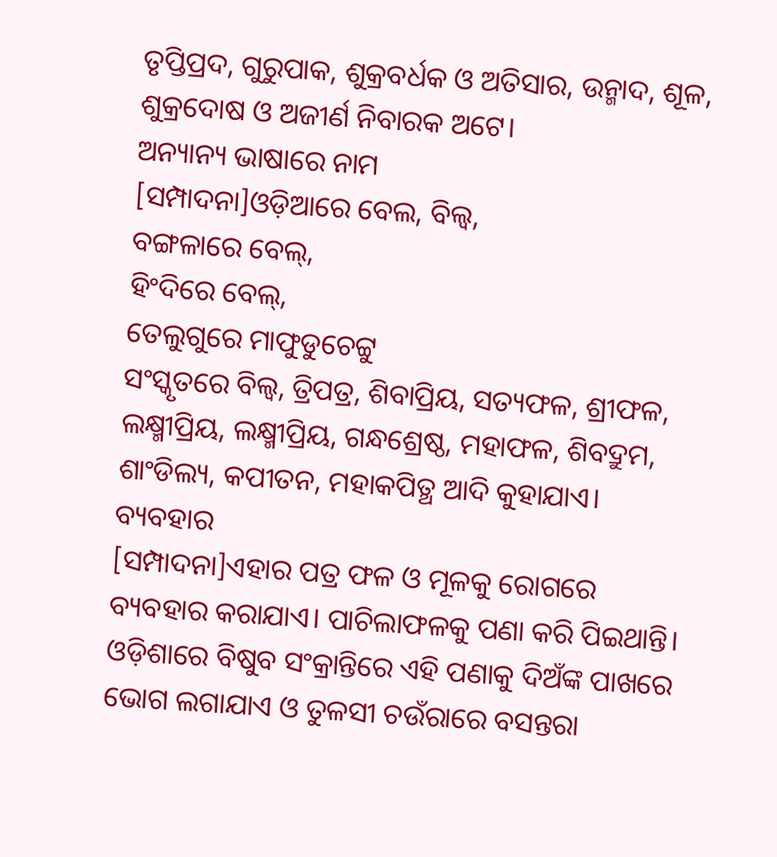ତୃପ୍ତିପ୍ରଦ, ଗୁରୁପାକ, ଶୁକ୍ରବର୍ଧକ ଓ ଅତିସାର, ଉନ୍ମାଦ, ଶୂଳ, ଶୁକ୍ରଦୋଷ ଓ ଅଜୀର୍ଣ ନିବାରକ ଅଟେ।
ଅନ୍ୟାନ୍ୟ ଭାଷାରେ ନାମ
[ସମ୍ପାଦନା]ଓଡ଼ିଆରେ ବେଲ, ବିଲ୍ୱ,
ବଙ୍ଗଳାରେ ବେଲ୍,
ହିଂଦିରେ ବେଲ୍,
ତେଲୁଗୁରେ ମାଫୁଡୁଚେଟ୍ଟୁ
ସଂସ୍କୃତରେ ବିଲ୍ୱ, ତ୍ରିପତ୍ର, ଶିବାପ୍ରିୟ, ସତ୍ୟଫଳ, ଶ୍ରୀଫଳ, ଲକ୍ଷ୍ମୀପ୍ରିୟ, ଲକ୍ଷ୍ମୀପ୍ରିୟ, ଗନ୍ଧଶ୍ରେଷ୍ଠ, ମହାଫଳ, ଶିବଦ୍ରୁମ, ଶାଂଡିଲ୍ୟ, କପୀତନ, ମହାକପିତ୍ଥ ଆଦି କୁହାଯାଏ।
ବ୍ୟବହାର
[ସମ୍ପାଦନା]ଏହାର ପତ୍ର ଫଳ ଓ ମୂଳକୁ ରୋଗରେ ବ୍ୟବହାର କରାଯାଏ। ପାଚିଲାଫଳକୁ ପଣା କରି ପିଇଥାନ୍ତି। ଓଡ଼ିଶାରେ ବିଷୁବ ସଂକ୍ରାନ୍ତିରେ ଏହି ପଣାକୁ ଦିଅଁଙ୍କ ପାଖରେ ଭୋଗ ଲଗାଯାଏ ଓ ତୁଳସୀ ଚଉଁରାରେ ବସନ୍ତରା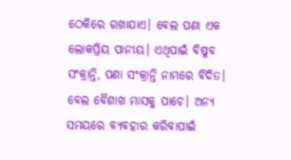ଠେକିରେ ରଖାଯାଏ। ବେଲ ପଣା ଏକ ଲୋକପ୍ରିୟ ପାନୀୟ। ଏଥିପାଇଁ ବିଷୁବ ସଂକ୍ରାନ୍ତି, ପଣା ସଂକ୍ରାନ୍ତି ନାମରେ ବିଦିତ। ବେଲ ବୈଶାଖ ମାସକୁ ପାଚେ। ଅନ୍ୟ ସମୟରେ ବ୍ୟବହାର କରିବାପାଇଁ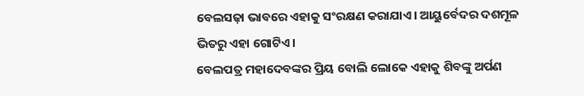ବେଲସଢ଼ା ଭାବରେ ଏହାକୁ ସଂରକ୍ଷଣ କରାଯାଏ। ଆୟୁର୍ବେଦର ଦଶମୂଳ ଭିତରୁ ଏହା ଗୋଟିଏ।
ବେଲପତ୍ର ମହାଦେବଙ୍କର ପ୍ରିୟ ବୋଲି ଲୋକେ ଏହାକୁ ଶିବଙ୍କୁ ଅର୍ପଣ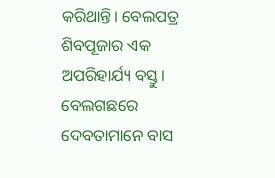କରିଥାନ୍ତି। ବେଲପତ୍ର ଶିବପୂଜାର ଏକ ଅପରିହାର୍ଯ୍ୟ ବସ୍ତୁ। ବେଲଗଛରେ ଦେବତାମାନେ ବାସ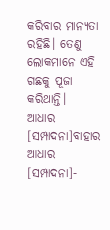କରିବାର ମାନ୍ୟତା ରହିଛି। ତେଣୁ ଲୋକମାନେ ଏହି ଗଛକୁ ପୂଜା କରିଥାନ୍ତି।
ଆଧାର
[ସମ୍ପାଦନା]ବାହାର ଆଧାର
[ସମ୍ପାଦନା]-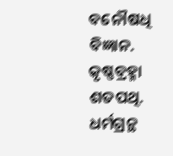ବନୌଷଧି ବିଜ୍ଞାନ. କୃଷ୍ଣବ୍ରହ୍ମା ଶତପଥି. ଧର୍ମଗ୍ରନ୍ଥ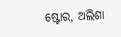ଷ୍ଟୋର, ଅଲିଶା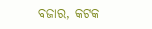ବଜାର, କଟକ